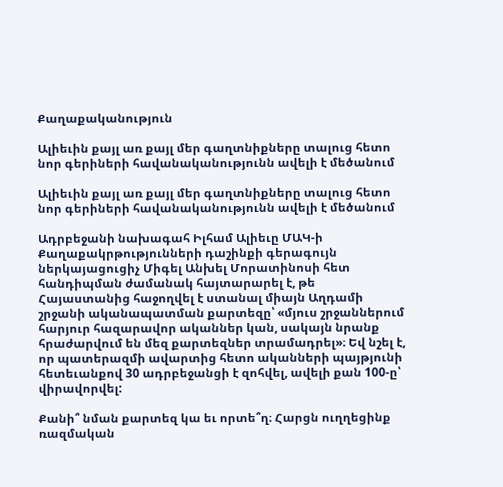Քաղաքականություն

Ալիեւին քայլ առ քայլ մեր գաղտնիքները տալուց հետո նոր գերիների հավանականությունն ավելի է մեծանում

Ալիեւին քայլ առ քայլ մեր գաղտնիքները տալուց հետո նոր գերիների հավանականությունն ավելի է մեծանում

Ադրբեջանի նախագահ Իլհամ Ալիեւը ՄԱԿ-ի Քաղաքակրթությունների դաշինքի գերագույն ներկայացուցիչ Միգել Անխել Մորատինոսի հետ հանդիպման ժամանակ հայտարարել է, թե Հայաստանից հաջողվել է ստանալ միայն Աղդամի շրջանի ականապատման քարտեզը՝ «մյուս շրջաններում հարյուր հազարավոր ականներ կան, սակայն նրանք հրաժարվում են մեզ քարտեզներ տրամադրել»։ Եվ նշել է, որ պատերազմի ավարտից հետո ականների պայթյունի հետեւանքով 30 ադրբեջանցի է զոհվել, ավելի քան 100-ը՝ վիրավորվել:

Քանի՞ նման քարտեզ կա եւ որտե՞ղ։ Հարցն ուղղեցինք ռազմական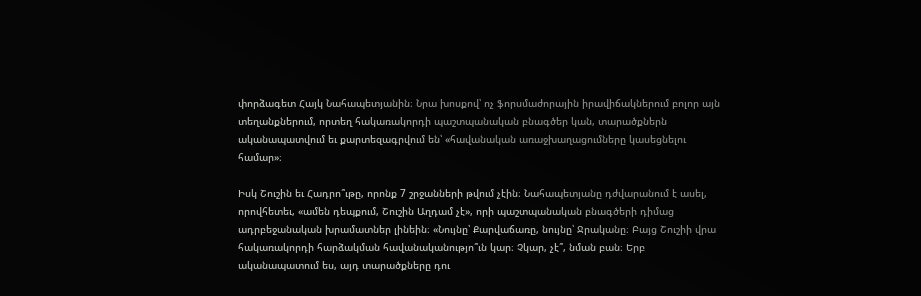փորձագետ Հայկ Նահապետյանին։ Նրա խոսքով՝ ոչ ֆորսմաժորային իրավիճակներում բոլոր այն տեղանքներում, որտեղ հակառակորդի պաշտպանական բնագծեր կան, տարածքներն ականապատվում եւ քարտեզագրվում են՝ «հավանական առաջխաղացումները կասեցնելու համար»։

Իսկ Շուշին եւ Հադրո՞ւթը, որոնք 7 շրջանների թվում չէին։ Նահապետյանը դժվարանում է ասել, որովհետեւ, «ամեն դեպքում, Շուշին Աղդամ չէ», որի պաշտպանական բնագծերի դիմաց ադրբեջանական խրամատներ լինեին։ «Նույնը՝ Քարվաճառը, նույնը՝ Ջրականը։ Բայց Շուշիի վրա հակառակորդի հարձակման հավանականությո՞ւն կար։ Չկար, չէ՞, նման բան։ Երբ ականապատում ես, այդ տարածքները դու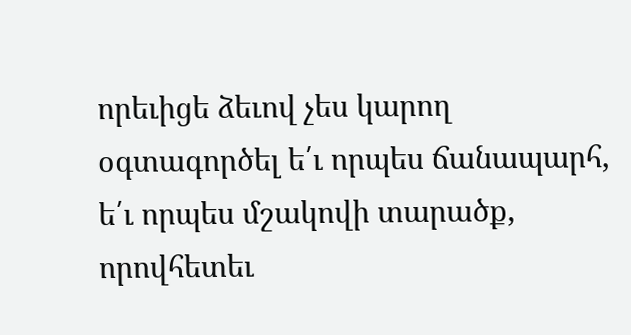որեւիցե ձեւով չես կարող օգտագործել ե՛ւ որպես ճանապարհ, ե՛ւ որպես մշակովի տարածք, որովհետեւ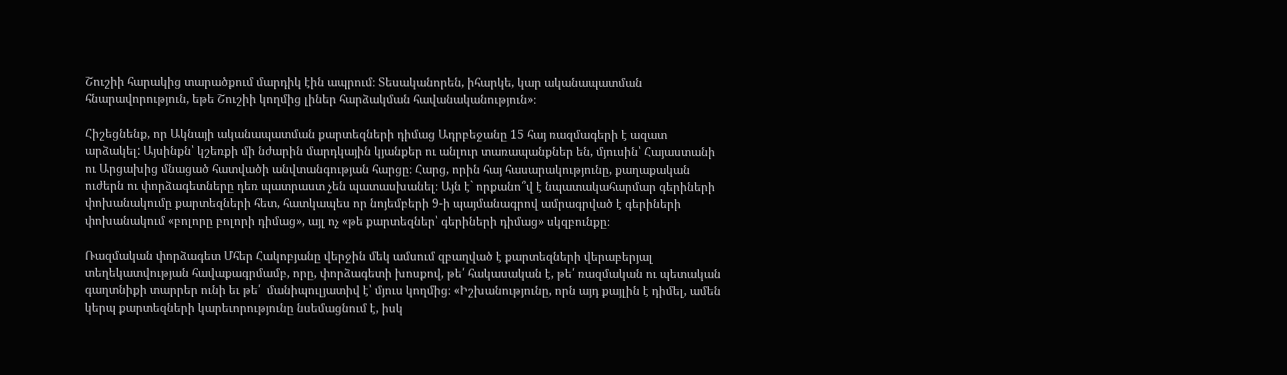Շուշիի հարակից տարածքում մարդիկ էին ապրում։ Տեսականորեն, իհարկե, կար ականապատման հնարավորություն, եթե Շուշիի կողմից լիներ հարձակման հավանականություն»։

Հիշեցնենք, որ Ակնայի ականապատման քարտեզների դիմաց Ադրբեջանը 15 հայ ռազմագերի է ազատ արձակել: Այսինքն՝ կշեռքի մի նժարին մարդկային կյանքեր ու անլուր տառապանքներ են, մյուսին՝ Հայաստանի ու Արցախից մնացած հատվածի անվտանգության հարցը։ Հարց, որին հայ հասարակությունը, քաղաքական ուժերն ու փորձագետները դեռ պատրաստ չեն պատասխանել։ Այն է` որքանո՞վ է նպատակահարմար գերիների փոխանակումը քարտեզների հետ, հատկապես որ նոյեմբերի 9-ի պայմանագրով ամրագրված է գերիների փոխանակում «բոլորը բոլորի դիմաց», այլ ոչ «թե քարտեզներ՝ գերիների դիմաց» սկզբունքը։

Ռազմական փորձագետ Մհեր Հակոբյանը վերջին մեկ ամսում զբաղված է քարտեզների վերաբերյալ տեղեկատվության հավաքագրմամբ, որը, փորձագետի խոսքով, թե՛ հակասական է, թե՛ ռազմական ու պետական գաղտնիքի տարրեր ունի եւ թե՛  մանիպուլյատիվ է՝ մյուս կողմից։ «Իշխանությունը, որն այդ քայլին է դիմել, ամեն կերպ քարտեզների կարեւորությունը նսեմացնում է, իսկ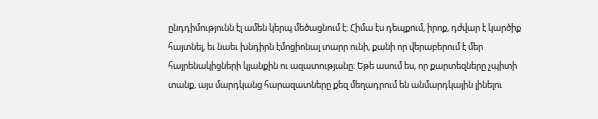ընդդիմությունն էլ ամեն կերպ մեծացնում է։ Հիմա էս դեպքում, իրոք, դժվար է կարծիք հայտնել, եւ նաեւ խնդիրն էմոցիոնալ տարր ունի, քանի որ վերաբերում է մեր հայրենակիցների կյանքին ու ազատությանը։ Եթե ասում ես, որ քարտեզները չպիտի տանք, այս մարդկանց հարազատները քեզ մեղադրում են անմարդկային լինելու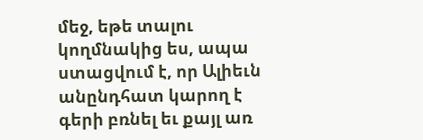մեջ, եթե տալու կողմնակից ես, ապա ստացվում է, որ Ալիեւն անընդհատ կարող է գերի բռնել եւ քայլ առ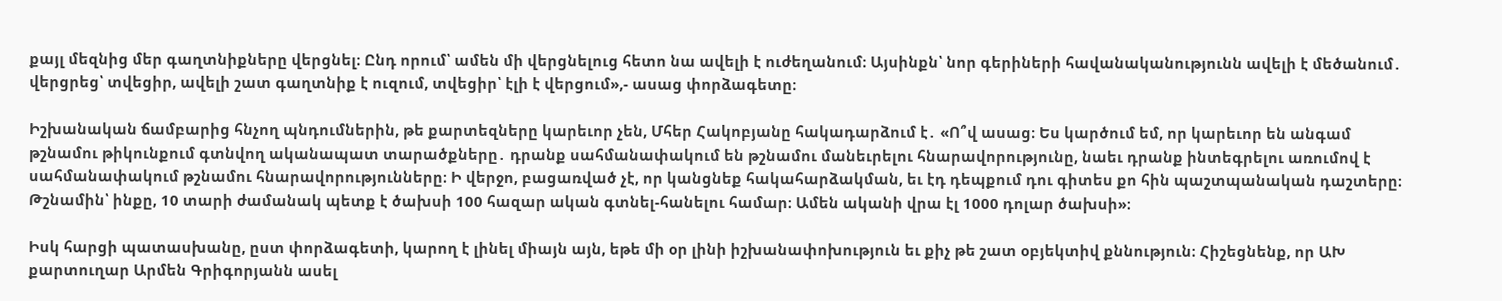քայլ մեզնից մեր գաղտնիքները վերցնել։ Ընդ որում՝ ամեն մի վերցնելուց հետո նա ավելի է ուժեղանում։ Այսինքն՝ նոր գերիների հավանականությունն ավելի է մեծանում․ վերցրեց՝ տվեցիր, ավելի շատ գաղտնիք է ուզում, տվեցիր՝ էլի է վերցում»,- ասաց փորձագետը։

Իշխանական ճամբարից հնչող պնդումներին, թե քարտեզները կարեւոր չեն, Մհեր Հակոբյանը հակադարձում է․ «Ո՞վ ասաց։ Ես կարծում եմ, որ կարեւոր են անգամ թշնամու թիկունքում գտնվող ականապատ տարածքները․ դրանք սահմանափակում են թշնամու մանեւրելու հնարավորությունը, նաեւ դրանք ինտեգրելու առումով է սահմանափակում թշնամու հնարավորությունները։ Ի վերջո, բացառված չէ, որ կանցնեք հակահարձակման, եւ էդ դեպքում դու գիտես քո հին պաշտպանական դաշտերը։ Թշնամին՝ ինքը, 10 տարի ժամանակ պետք է ծախսի 100 հազար ական գտնել-հանելու համար։ Ամեն ականի վրա էլ 1000 դոլար ծախսի»։

Իսկ հարցի պատասխանը, ըստ փորձագետի, կարող է լինել միայն այն, եթե մի օր լինի իշխանափոխություն եւ քիչ թե շատ օբյեկտիվ քննություն։ Հիշեցնենք, որ ԱԽ քարտուղար Արմեն Գրիգորյանն ասել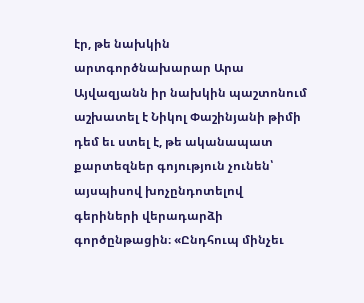էր, թե նախկին արտգործնախարար Արա Այվազյանն իր նախկին պաշտոնում աշխատել է Նիկոլ Փաշինյանի թիմի դեմ եւ ստել է, թե ականապատ քարտեզներ գոյություն չունեն՝ այսպիսով խոչընդոտելով գերիների վերադարձի գործընթացին։ «Ընդհուպ մինչեւ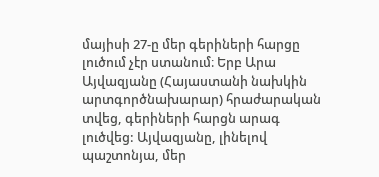մայիսի 27-ը մեր գերիների հարցը լուծում չէր ստանում։ Երբ Արա Այվազյանը (Հայաստանի նախկին արտգործնախարար) հրաժարական տվեց, գերիների հարցն արագ լուծվեց: Այվազյանը, լինելով պաշտոնյա, մեր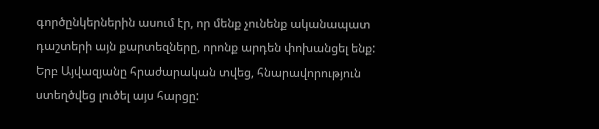գործընկերներին ասում էր, որ մենք չունենք ականապատ դաշտերի այն քարտեզները, որոնք արդեն փոխանցել ենք: Երբ Այվազյանը հրաժարական տվեց, հնարավորություն ստեղծվեց լուծել այս հարցը: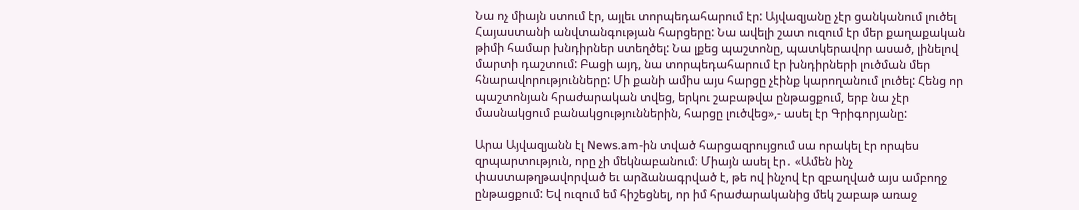Նա ոչ միայն ստում էր, այլեւ տորպեդահարում էր: Այվազյանը չէր ցանկանում լուծել Հայաստանի անվտանգության հարցերը: Նա ավելի շատ ուզում էր մեր քաղաքական թիմի համար խնդիրներ ստեղծել: Նա լքեց պաշտոնը, պատկերավոր ասած, լինելով մարտի դաշտում: Բացի այդ, նա տորպեդահարում էր խնդիրների լուծման մեր հնարավորությունները: Մի քանի ամիս այս հարցը չէինք կարողանում լուծել: Հենց որ պաշտոնյան հրաժարական տվեց, երկու շաբաթվա ընթացքում, երբ նա չէր մասնակցում բանակցություններին, հարցը լուծվեց»,- ասել էր Գրիգորյանը:

Արա Այվազյանն էլ News.am-ին տված հարցազրույցում սա որակել էր որպես զրպարտություն, որը չի մեկնաբանում։ Միայն ասել էր․ «Ամեն ինչ փաստաթղթավորված եւ արձանագրված է, թե ով ինչով էր զբաղված այս ամբողջ ընթացքում: Եվ ուզում եմ հիշեցնել, որ իմ հրաժարականից մեկ շաբաթ առաջ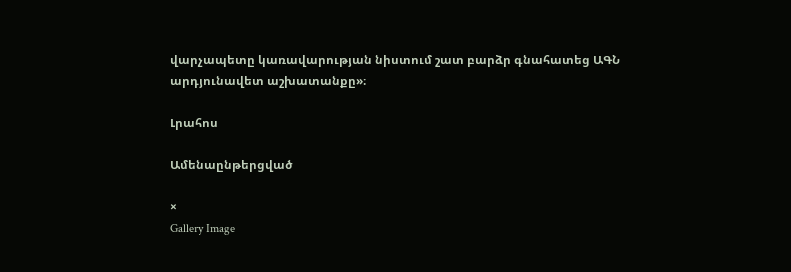վարչապետը կառավարության նիստում շատ բարձր գնահատեց ԱԳՆ արդյունավետ աշխատանքը»։

Լրահոս

Ամենաընթերցված

×
Gallery Image